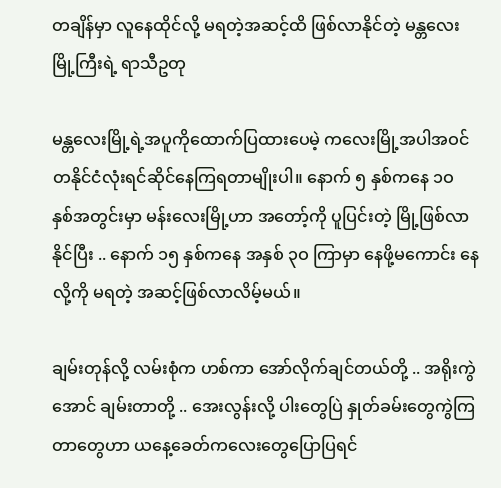တချိန်မှာ လူနေထိုင်လို့ မရတဲ့အဆင့်ထိ ဖြစ်လာနိုင်တဲ့ မန္တလေးမြို့ကြီးရဲ့ ရာသီဥတု

မန္တလေးမြို့ရဲ့အပူကိုထောက်ပြထားပေမဲ့ ကလေးမြို့အပါအဝင် တနိုင်ငံလုံးရင်ဆိုင်နေကြရတာမျိုးပါ။ နောက် ၅ နှစ်ကနေ ၁ဝ နှစ်အတွင်းမှာ မန်းလေးမြို့ဟာ အတော့်ကို ပူပြင်းတဲ့ မြို့ဖြစ်လာနိုင်ပြီး .. နောက် ၁၅ နှစ်ကနေ အနှစ် ၃ဝ ကြာမှာ နေဖို့မကောင်း နေလို့ကို မရတဲ့ အဆင့်ဖြစ်လာလိမ့်မယ်။

ချမ်းတုန်လို့ လမ်းစုံက ဟစ်ကာ အော်လိုက်ချင်တယ်တို့ .. အရိုးကွဲအောင် ချမ်းတာတို့ .. အေးလွန်းလို့ ပါးတွေပြဲ နှုတ်ခမ်းတွေကွဲကြတာတွေဟာ ယနေ့ခေတ်ကလေးတွေပြောပြရင်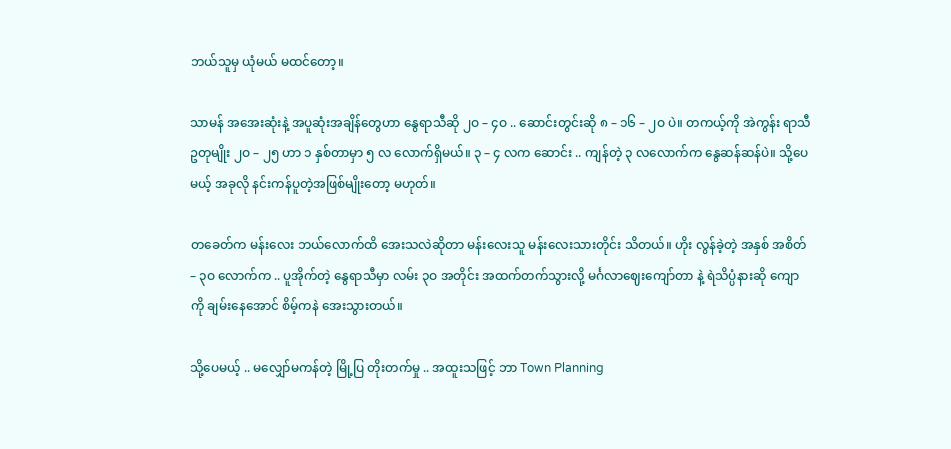ဘယ်သူမှ ယုံမယ် မထင်တော့။

သာမန် အအေးဆုံးနဲ့ အပူဆုံးအချိန်တွေဟာ နွေရာသီဆို ၂ဝ – ၄ဝ .. ဆောင်းတွင်းဆို ၈ – ၁၆ – ၂ဝ ပဲ။ တကယ့်ကို အဲကွန်း ရာသီဥတုမျိုး ၂ဝ – ၂၅ ဟာ ၁ နှစ်တာမှာ ၅ လ လောက်ရှိမယ်။ ၃ – ၄ လက ဆောင်း .. ကျန်တဲ့ ၃ လလောက်က နွေဆန်ဆန်ပဲ။ သို့ပေမယ့် အခုလို နင်းကန်ပူတဲ့အဖြစ်မျိုးတော့ မဟုတ်။

တခေတ်က မန်းလေး ဘယ်လောက်ထိ အေးသလဲဆိုတာ မန်းလေးသူ မန်းလေးသားတိုင်း သိတယ်။ ဟိုး လွန်ခဲ့တဲ့ အနှစ် အစိတ် – ၃ဝ လောက်က .. ပူအိုက်တဲ့ နွေရာသီမှာ လမ်း ၃ဝ အတိုင်း အထက်တက်သွားလို့ မင်္ဂလာဈေးကျော်တာ နဲ့ ရဲသိပ္ပံနားဆို ကျောကို ချမ်းနေအောင် စိမ့်ကနဲ အေးသွားတယ်။

သို့ပေမယ့် .. မလျှော်မကန်တဲ့ မြို့ပြ တိုးတက်မှု .. အထူးသဖြင့် ဘာ Town Planning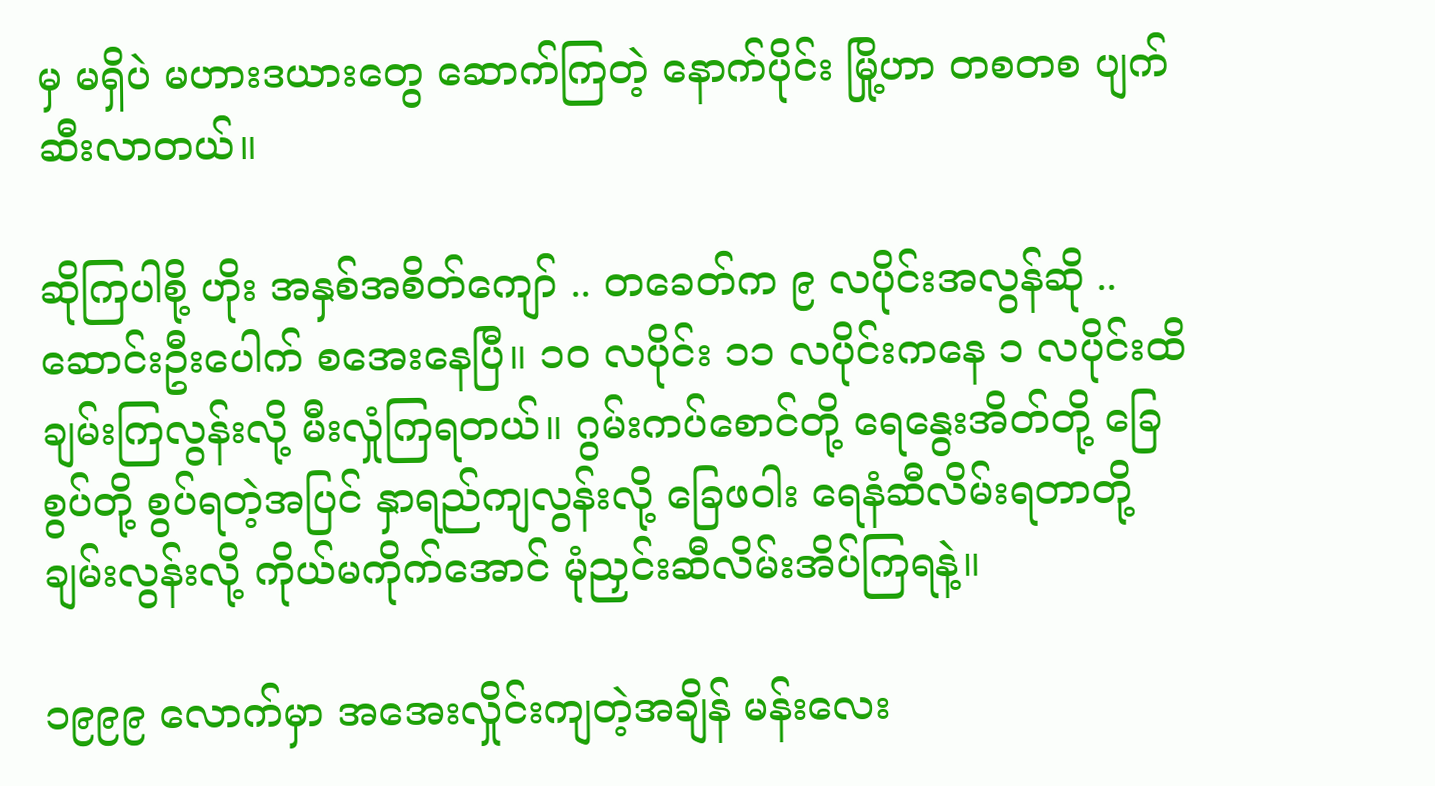မှ မရှိပဲ မဟားဒယားတွေ ဆောက်ကြတဲ့ နောက်ပိုင်း မြို့ဟာ တစတစ ပျက်ဆီးလာတယ်။

ဆိုကြပါစို့ ဟိုး အနှစ်အစိတ်ကျော် .. တခေတ်က ၉ လပိုင်းအလွန်ဆို .. ဆောင်းဦးပေါက် စအေးနေပြီ။ ၁ဝ လပိုင်း ၁၁ လပိုင်းကနေ ၁ လပိုင်းထိ ချမ်းကြလွန်းလို့ မီးလှုံကြရတယ်။ ဂွမ်းကပ်စောင်တို့ ရေနွေးအိတ်တို့ ခြေစွပ်တို့ စွပ်ရတဲ့အပြင် နှာရည်ကျလွန်းလို့ ခြေဖဝါး ရေနံဆီလိမ်းရတာတို့ ချမ်းလွန်းလို့ ကိုယ်မကိုက်အောင် မုံညှင်းဆီလိမ်းအိပ်ကြရနဲ့။

၁၉၉၉ လောက်မှာ အအေးလှိုင်းကျတဲ့အချိန် မန်းလေး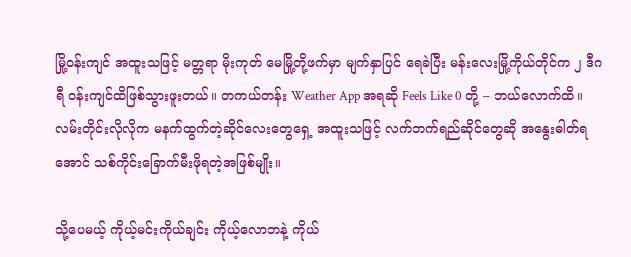မြို့ဝန်းကျင် အထူးသဖြင့် မတ္တရာ မိုးကုတ် မေမြို့တို့ဖက်မှာ မျက်နှာပြင် ရေခဲပြီး မန်းလေးမြို့ကိုယ်တိုင်က ၂ ဒီဂရီ ဝန်းကျင်ထိဖြစ်သွားဖူးတယ်။ တကယ်တန်း Weather App အရဆို Feels Like 0 တို့ – ဘယ်လောက်ထိ။ လမ်းတိုင်းလိုလိုက မနက်ထွက်တဲ့ဆိုင်လေးတွေရှေ့ အထူးသဖြင့် လက်ဘက်ရည်ဆိုင်တွေဆို အနွေးဓါတ်ရအောင် သစ်ကိုင်းခြောက်မီးဖိုရတဲ့အဖြစ်မျိုး။

သို့ပေမယ့် ကိုယ့်မင်းကိုယ်ချင်း ကိုယ့်လောဘနဲ့ ကိုယ်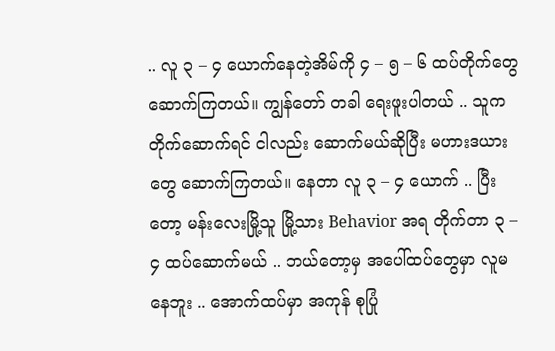.. လူ ၃ – ၄ ယောက်နေတဲ့အိမ်ကို ၄ – ၅ – ၆ ထပ်တိုက်တွေ ဆောက်ကြတယ်။ ကျွန်တော် တခါ ရေးဖူးပါတယ် .. သူကတိုက်ဆောက်ရင် ငါလည်း ဆောက်မယ်ဆိုပြီး မဟားဒယားတွေ ဆောက်ကြတယ်။ နေတာ လူ ၃ – ၄ ယောက် .. ပြီးတော့ မန်းလေးမြို့သူ မြို့သား Behavior အရ တိုက်တာ ၃ – ၄ ထပ်ဆောက်မယ် .. ဘယ်တော့မှ အပေါ်ထပ်တွေမှာ လူမနေဘူး .. အောက်ထပ်မှာ အကုန် စုပြုံ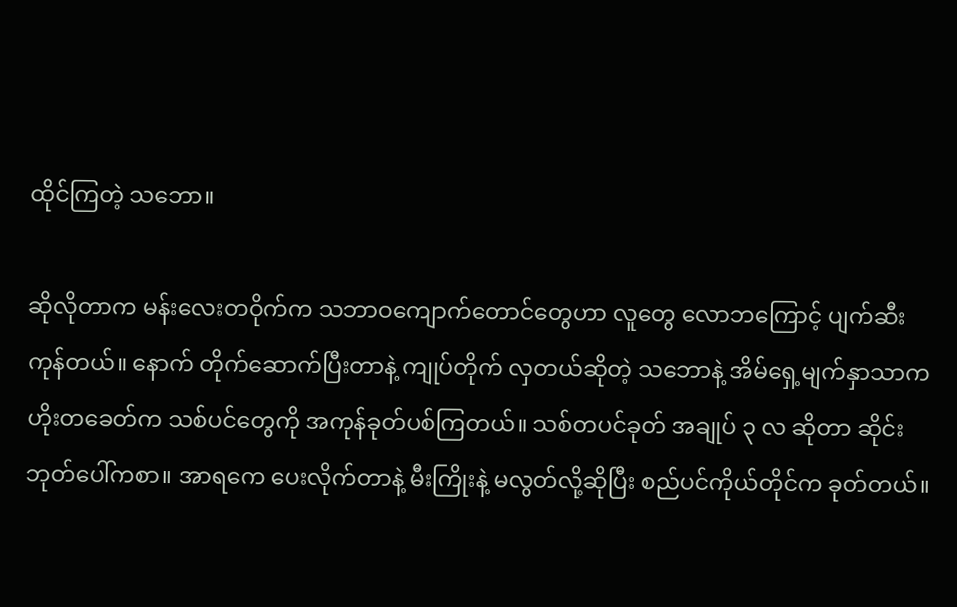ထိုင်ကြတဲ့ သဘော။

ဆိုလိုတာက မန်းလေးတဝိုက်က သဘာဝကျောက်တောင်တွေဟာ လူတွေ လောဘကြောင့် ပျက်ဆီးကုန်တယ်။ နောက် တိုက်ဆောက်ပြီးတာနဲ့ ကျုပ်တိုက် လှတယ်ဆိုတဲ့ သဘောနဲ့ အိမ်ရှေ့မျက်နှာသာက ဟိုးတခေတ်က သစ်ပင်တွေကို အကုန်ခုတ်ပစ်ကြတယ်။ သစ်တပင်ခုတ် အချုပ် ၃ လ ဆိုတာ ဆိုင်းဘုတ်ပေါ်ကစာ။ အာရကေ ပေးလိုက်တာနဲ့ မီးကြိုးနဲ့ မလွတ်လို့ဆိုပြီး စည်ပင်ကိုယ်တိုင်က ခုတ်တယ်။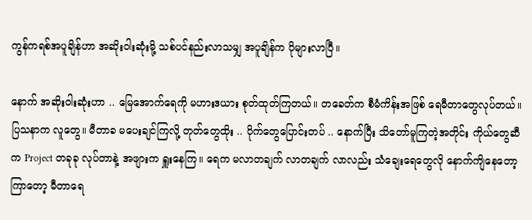ကွန်ကရစ်အပူချိန်ဟာ အဆိုးဝါးဆုံးမို့ သစ်ပင်နည်းလာသမျှ အပူချိန်က ပိုများလာပြီ။

နောက် အဆိုးဝါးဆုံးဟာ .. မြေအောက်ရေကို မဟားဒယား စုတ်ထုတ်ကြတယ်။ တခေတ်က စီမံကိန်းအဖြစ် ရေမီတာတွေလုပ်တယ်။ ပြသနာက လူတွေ။ မီတာခ မပေးချင်ကြလို့ တုတ်တွေထိုး .. ပိုက်တွေပြောင်းတပ် .. နောက်ပြီး သိတော်မူကြတဲ့အတိုင်း ကိုယ်တွေဆီက Project တခုခု လုပ်တာနဲ့ အဖျားက ရှူးနေကြ။ ရေက မလာတချက် လာတချက် လာလည်း သံချေးရေတွေလို နောက်ကျိနေတော့ ကြာတော့ မီတာရေ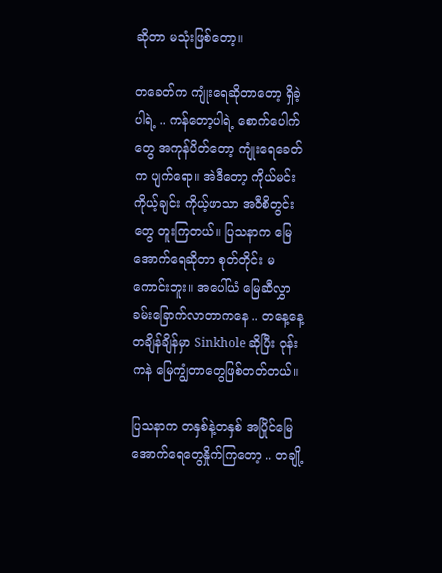ဆိုတာ မသုံးဖြစ်တော့။

တခေတ်က ကျုံးရေဆိုတာတော့ ရှိခဲ့ပါရဲ့ .. ကန်တော့ပါရဲ့ စောက်ပေါက်တွေ အကုန်ပိတ်တော့ ကျုံးရေခေတ်က ပျက်ရော။ အဲဒီတော့ ကိုယ်မင်းကိုယ့်ချင်း ကိုယ့်ဖာသာ အဝီစိတွင်းတွေ တူးကြတယ်။ ပြသနာက မြေအောက်ရေဆိုတာ စုတ်တိုင်း မကောင်းဘူး။ အပေါ်ယံ မြေဆီလွှာခမ်းခြောက်လာတာကနေ .. တနေ့နေ့တချိန်ချိန်မှာ Sinkhole ဆိုပြီး ဝုန်းကနဲ မြေကျွံတာတွေဖြစ်တတ်တယ်။

ပြသနာက တနှစ်နဲ့တနှစ် အပြိုင်မြေအောက်ရေတွေနှိုက်ကြတော့ .. တချို့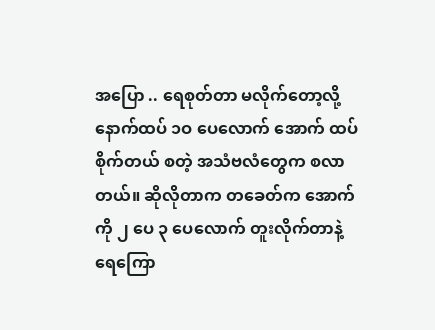အပြော .. ရေစုတ်တာ မလိုက်တော့လို့ နောက်ထပ် ၁ဝ ပေလောက် အောက် ထပ်စိုက်တယ် စတဲ့ အသံဗလံတွေက စလာတယ်။ ဆိုလိုတာက တခေတ်က အောက်ကို ၂ ပေ ၃ ပေလောက် တူးလိုက်တာနဲ့ ရေကြော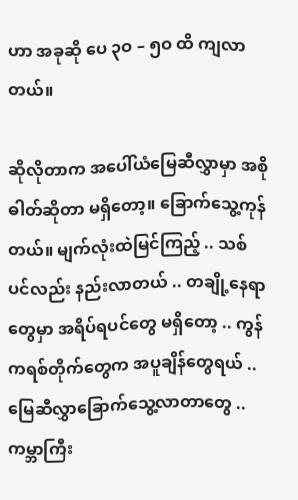ဟာ အခုဆို ပေ ၃ဝ – ၅ဝ ထိ ကျလာတယ်။

ဆိုလိုတာက အပေါ်ယံမြေဆီလွှာမှာ အစိုဓါတ်ဆိုတာ မရှိတော့။ ခြောက်သွေ့ကုန်တယ်။ မျက်လုံးထဲမြင်ကြည့် .. သစ်ပင်လည်း နည်းလာတယ် .. တချို့နေရာတွေမှာ အရိပ်ရပင်တွေ မရှိတော့ .. ကွန်ကရစ်တိုက်တွေက အပူချိန်တွေရယ် .. မြေဆီလွှာခြောက်သွေ့လာတာတွေ .. ကမ္ဘာကြီး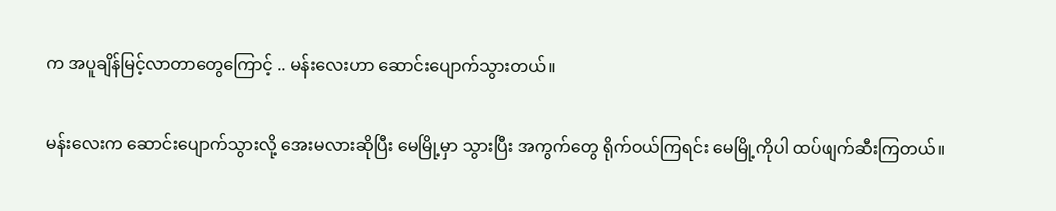က အပူချိန်မြင့်လာတာတွေကြောင့် .. မန်းလေးဟာ ဆောင်းပျောက်သွားတယ်။

မန်းလေးက ဆောင်းပျောက်သွားလို့ အေးမလားဆိုပြီး မေမြို့မှာ သွားပြီး အကွက်တွေ ရိုက်ဝယ်ကြရင်း မေမြို့ကိုပါ ထပ်ဖျက်ဆီးကြတယ်။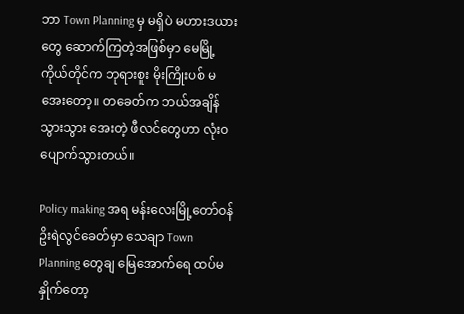ဘာ Town Planning မှ မရှိပဲ မဟားဒယားတွေ ဆောက်ကြတဲ့အဖြစ်မှာ မေမြို့ကိုယ်တိုင်က ဘုရားစူး မိုးကြိုးပစ် မအေးတော့။ တခေတ်က ဘယ်အချိန်သွားသွား အေးတဲ့ ဖီလင်တွေဟာ လုံးဝ ပျောက်သွားတယ်။

Policy making အရ မန်းလေးမြို့တော်ဝန် ဥိးရဲလွင်ခေတ်မှာ သေချာ Town Planning တွေချ မြေအောက်ရေ ထပ်မနှိုက်တော့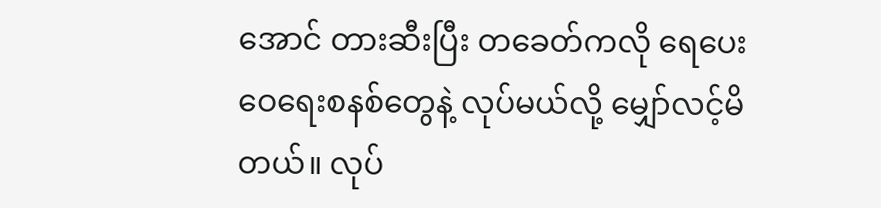အောင် တားဆီးပြီး တခေတ်ကလို ရေပေးဝေရေးစနစ်တွေနဲ့ လုပ်မယ်လို့ မျှော်လင့်မိတယ်။ လုပ်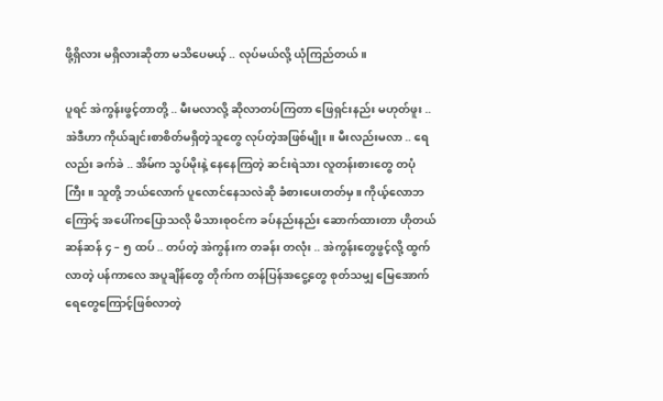ဖို့ရှိလား မရှိလားဆိုတာ မသိပေမယ့် .. လုပ်မယ်လို့ ယုံကြည်တယ်။

ပူရင် အဲကွန်းဖွင့်တာတို့ .. မီးမလာလို့ ဆိုလာတပ်ကြတာ ဖြေရှင်းနည်း မဟုတ်ဖူး .. အဲဒီဟာ ကိုယ်ချင်းစာစိတ်မရှိတဲ့သူတွေ လုပ်တဲ့အဖြစ်မျိုး။ မီးလည်းမလာ .. ရေလည်း ခက်ခဲ .. အိမ်က သွပ်မိုးနဲ့ နေနေကြတဲ့ ဆင်းရဲသား လူတန်းစားတွေ တပုံကြီး။ သူတို့ ဘယ်လောက် ပူလောင်နေသလဲဆို ခံစားပေးတတ်မှ။ ကိုယ့်လောဘကြောင့် အပေါ်ကပြောသလို မိသားစုဝင်က ခပ်နည်းနည်း ဆောက်ထားတာ ဟိုတယ် ဆန်ဆန် ၄ – ၅ ထပ် .. တပ်တဲ့ အဲကွန်းက တခန်း တလုံး .. အဲကွန်းတွေဖွင့်လို့ ထွက်လာတဲ့ ပန်ကာလေ အပူချိန်တွေ တိုက်က တန်ပြန်အငွေ့တွေ စုတ်သမျှ မြေအောက်ရေတွေကြောင့်ဖြစ်လာတဲ့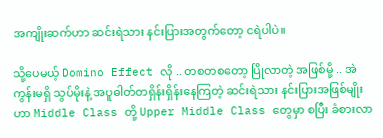အကျိုးဆက်ဟာ ဆင်းရဲသား နင်းပြားအတွက်တော့ ငရဲပါပဲ။

သို့ပေမယ့် Domino Effect လို .. တစတစတော့ ပြိုလာတဲ့ အဖြစ်မို့ .. အဲကွန်းမရှိ သွပ်မိုးနဲ့ အပူဓါတ်တရှိန်းရှိန်းနေကြတဲ့ ဆင်းရဲသား နင်းပြားအဖြစ်မျိုးဟာ Middle Class တို့ Upper Middle Class တွေမှာ စပြီး ခံစားလာ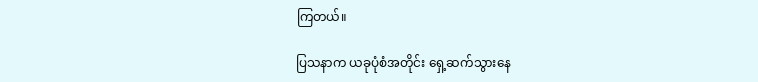ကြတယ်။

ပြသနာက ယခုပုံစံအတိုင်း ရှေ့ဆက်သွားနေ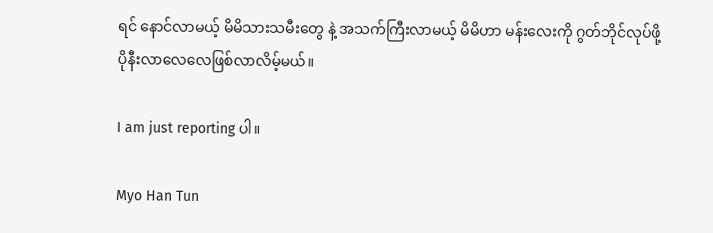ရင် နောင်လာမယ့် မိမိသားသမီးတွေ နဲ့ အသက်ကြီးလာမယ့် မိမိဟာ မန်းလေးကို ဂွတ်ဘိုင်လုပ်ဖို့ ပိုနီးလာလေလေဖြစ်လာလိမ့်မယ်။

I am just reporting ပါ။

Myo Han Tun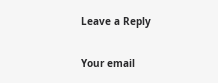Leave a Reply

Your email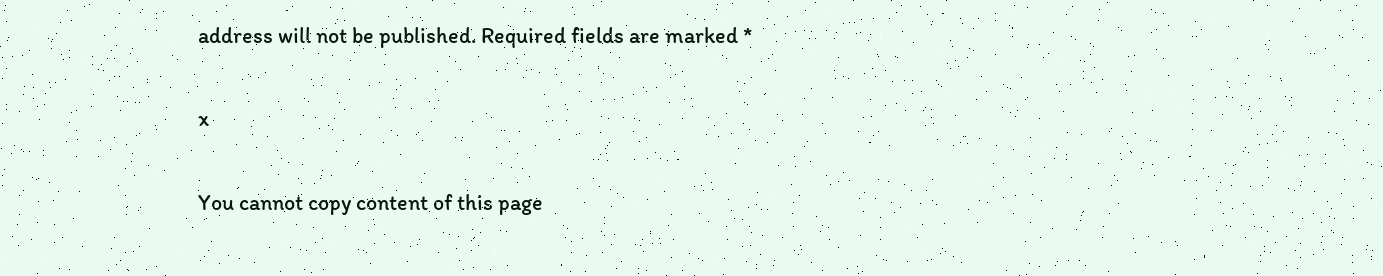address will not be published. Required fields are marked *

x

You cannot copy content of this page